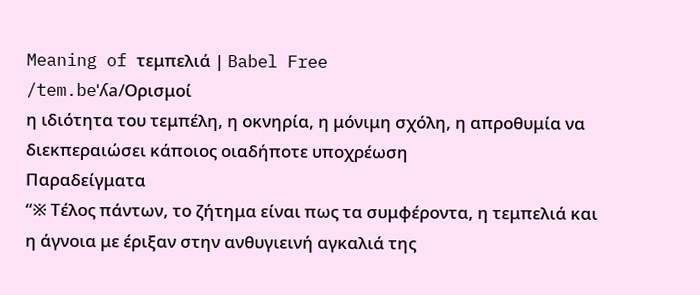Meaning of τεμπελιά | Babel Free
/tem.beˈʎa/Ορισμοί
η ιδιότητα του τεμπέλη, η οκνηρία, η μόνιμη σχόλη, η απροθυμία να διεκπεραιώσει κάποιος οιαδήποτε υποχρέωση
Παραδείγματα
“※ Τέλος πάντων, το ζήτημα είναι πως τα συμφέροντα, η τεμπελιά και η άγνοια με έριξαν στην ανθυγιεινή αγκαλιά της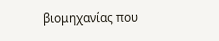βιομηχανίας που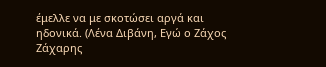έμελλε να με σκοτώσει αργά και ηδονικά. (Λένα Διβάνη, Εγώ ο Ζάχος Ζάχαρης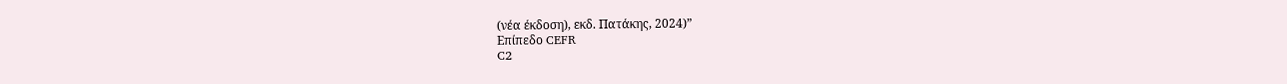(νέα έκδοση), εκδ. Πατάκης, 2024)”
Επίπεδο CEFR
C2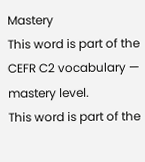Mastery
This word is part of the CEFR C2 vocabulary — mastery level.
This word is part of the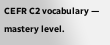CEFR C2 vocabulary — mastery level.